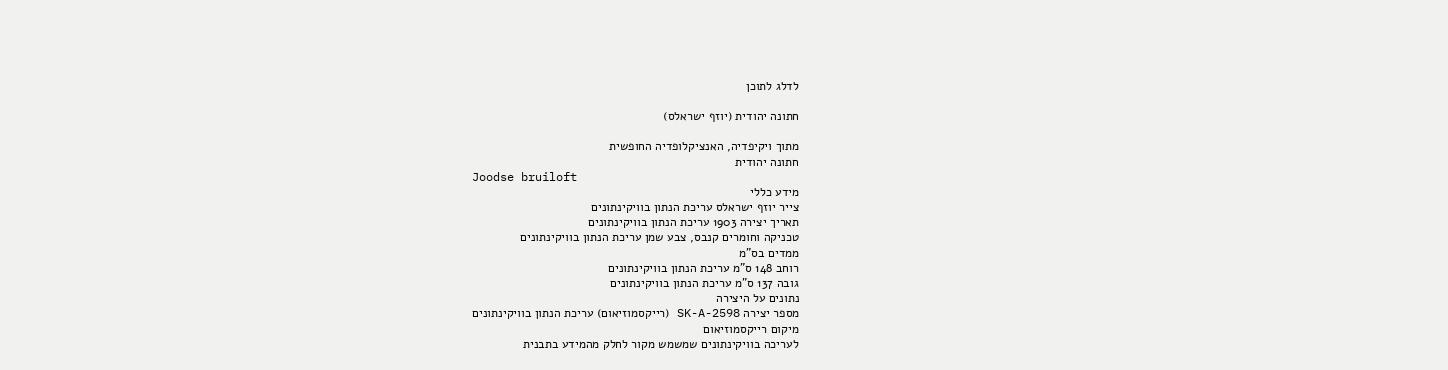לדלג לתוכן

חתונה יהודית (יוזף ישראלס)

מתוך ויקיפדיה, האנציקלופדיה החופשית
חתונה יהודית
Joodse bruiloft
מידע כללי
צייר יוזף ישראלס עריכת הנתון בוויקינתונים
תאריך יצירה 1903 עריכת הנתון בוויקינתונים
טכניקה וחומרים קנבס, צבע שמן עריכת הנתון בוויקינתונים
ממדים בס"מ
רוחב 148 ס"מ עריכת הנתון בוויקינתונים
גובה 137 ס"מ עריכת הנתון בוויקינתונים
נתונים על היצירה
מספר יצירה SK-A-2598 (רייקסמוזיאום) עריכת הנתון בוויקינתונים
מיקום רייקסמוזיאום
לעריכה בוויקינתונים שמשמש מקור לחלק מהמידע בתבנית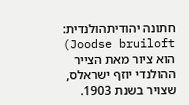חתונה יהודיתהולנדית: Joodse bruiloft) הוא ציור מאת הצייר ההולנדי יוזף ישראלס, שצויר בשנת 1903.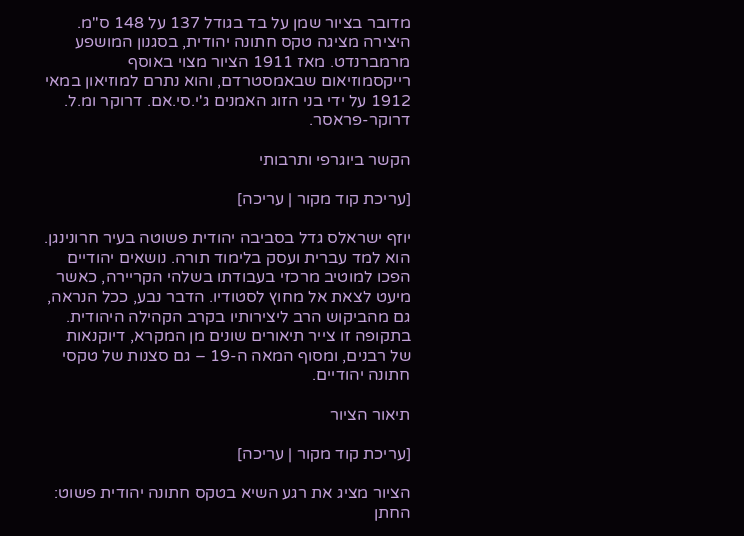מדובר בציור שמן על בד בגודל 137 על 148 ס"מ. היצירה מציגה טקס חתונה יהודית, בסגנון המושפע מרמברנדט. מאז 1911 הציור מצוי באוסף רייקסמוזיאום שבאמסטרדם, והוא נתרם למוזיאון במאי 1912 על ידי בני הזוג האמנים ג'י.סי.אם. דרוקר ומ.ל. דרוקר-פראסר.

הקשר ביוגרפי ותרבותי

[עריכת קוד מקור | עריכה]

יוזף ישראלס גדל בסביבה יהודית פשוטה בעיר חרונינגן. הוא למד עברית ועסק בלימוד תורה. נושאים יהודיים הפכו למוטיב מרכזי בעבודתו בשלהי הקריירה, כאשר מיעט לצאת אל מחוץ לסטודיו. הדבר נבע, ככל הנראה, גם מהביקוש הרב ליצירותיו בקרב הקהילה היהודית. בתקופה זו צייר תיאורים שונים מן המקרא, דיוקנאות של רבנים, ומסוף המאה ה-19 – גם סצנות של טקסי חתונה יהודיים.

תיאור הציור

[עריכת קוד מקור | עריכה]

הציור מציג את רגע השיא בטקס חתונה יהודית פשוט: החתן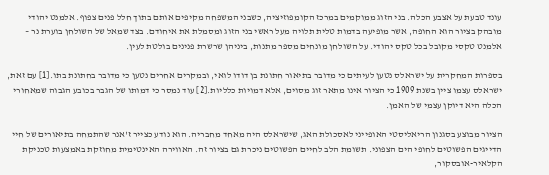עונד טבעת על אצבע הכלה. בני הזוג ממוקמים במרכז הקומפוזיציה, כשבני המשפחה מקיפים אותם בתוך חלל פנים צפוף. אלמנט יהודי מובהק בציור הוא החופה, אשר מופיעה בדמות טלית תלויה מעל ראשי בני הזוג ומסמלת את איחודם. בצד שמאל של השולחן בוערת נר – אלמנט טקסי מקובל בכל טקס יהודי. על השולחן מונחים מספר מתנות, ביניהן שרשרת פנינים בולטת לעין.

בספרות המחקרית על ישראלס נטען לעיתים כי מדובר בתיאור חתונת בן דודו לואי, ובמקרים אחרים נטען כי מדובר בחתונת בתו.[1] עם זאת, ישראלס עצמו ציין בשנת 1909 כי הציור אינו מתאר זוג מסוים, אלא דמויות כלליות.[2] עוד נמסר כי דמותו של הגבר בכובע הגבוה שמאחורי הכלה היא דיוקן עצמי של האמן.

הציור מבוצע בסגנון הריאליסטי האופייני לאסכולת האג, שישראלס היה מאחד מחבריה. הוא נודע כצייר ז'אנר שהתמחה בתיאורים של חיי הדייגים הפשוטים לחופי הים הצפוני. תשומת הלב לחיים הפשוטים ניכרת גם בציור זה. האווירה האינטימית מחוזקת באמצעות טכניקת הקלאיר-אובסקור,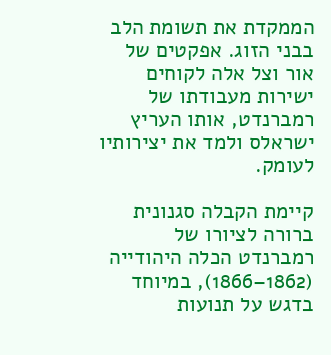הממקדת את תשומת הלב בבני הזוג. אפקטים של אור וצל אלה לקוחים ישירות מעבודתו של רמברנדט, אותו העריץ ישראלס ולמד את יצירותיו לעומק.

קיימת הקבלה סגנונית ברורה לציורו של רמברנדט הכלה היהודייה (1862–1866), במיוחד בדגש על תנועות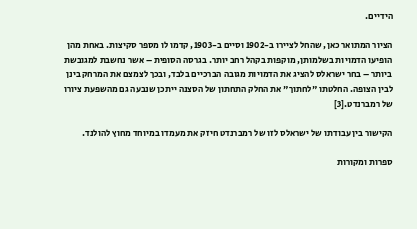הידיים.

הציור המתואר כאן, שהחל לציירו ב-1902 וסיים ב-1903, קדמו לו מספר סקיצות. באחת מהן הופיעו הדמויות בשלמותן, מוקפות בקהל רחב יותר. בגרסה הסופית – אשר נחשבת למגובשת ביותר – בחר ישראלס להציג את הדמויות מגובה הברכיים בלבד, ובכך לצמצם את המרחק בינן לבין הצופה. החלטתו "לחתוך" את החלק התחתון של הסצנה ייתכן שנבעה גם מהשפעת ציורו של רמברנדט.[3]

הקישור בין עבודתו של ישראלס לזו של רמברנדט חיזק את מעמדו במיוחד מחוץ להולנד.

ספרות ומקורות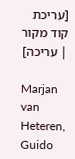[עריכת קוד מקור | עריכה]

Marjan van Heteren, Guido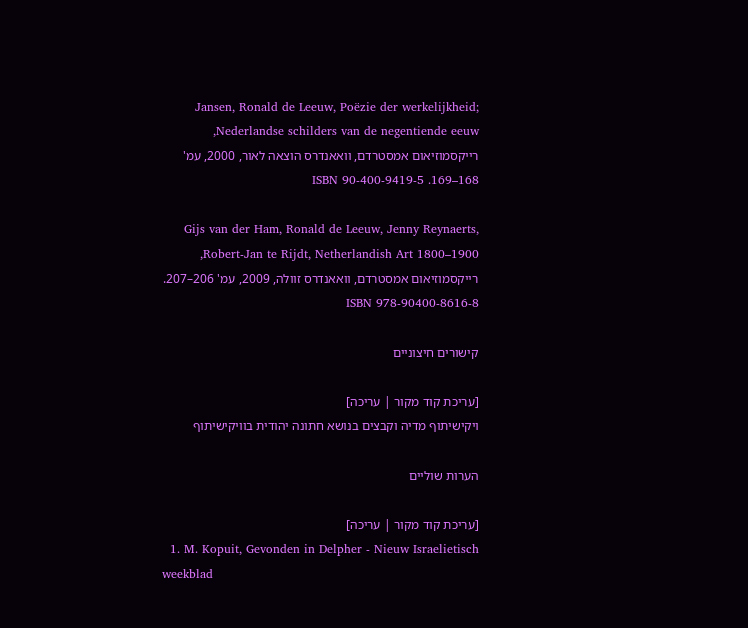Jansen, Ronald de Leeuw, Poëzie der werkelijkheid; Nederlandse schilders van de negentiende eeuw, רייקסמוזיאום אמסטרדם, וואאנדרס הוצאה לאור, 2000, עמ' 168–169. ISBN 90-400-9419-5

Gijs van der Ham, Ronald de Leeuw, Jenny Reynaerts, Robert-Jan te Rijdt, Netherlandish Art 1800–1900, רייקסמוזיאום אמסטרדם, וואאנדרס זוולה, 2009, עמ' 206–207. ISBN 978-90400-8616-8

קישורים חיצוניים

[עריכת קוד מקור | עריכה]
ויקישיתוף מדיה וקבצים בנושא חתונה יהודית בוויקישיתוף

הערות שוליים

[עריכת קוד מקור | עריכה]
  1. M. Kopuit, Gevonden in Delpher - Nieuw Israelietisch weekblad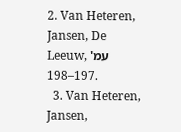2. Van Heteren, Jansen, De Leeuw, עמ' 197–198.
  3. Van Heteren, Jansen,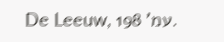De Leeuw, עמ' 198.